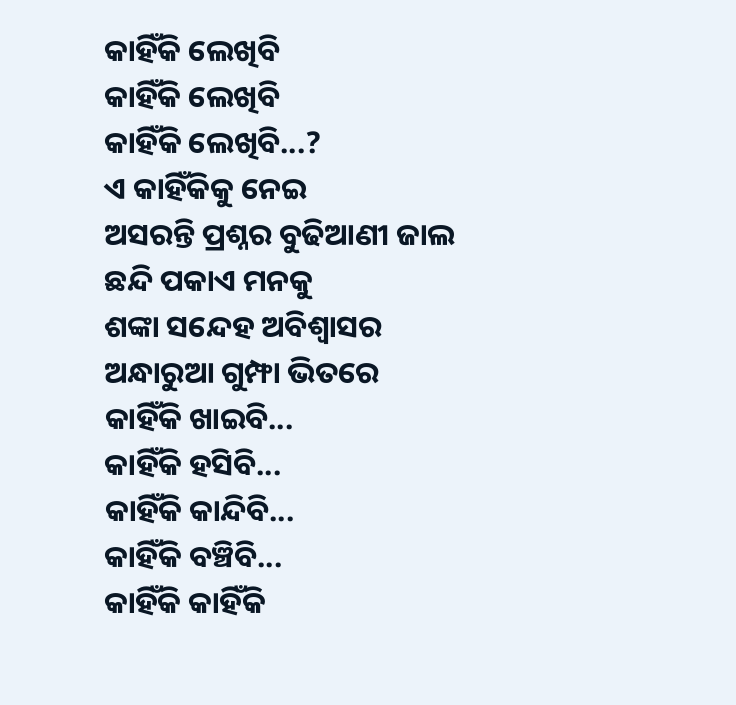କାହିଁକି ଲେଖିବି
କାହିଁକି ଲେଖିବି
କାହିଁକି ଲେଖିବି...?
ଏ କାହିଁକିକୁ ନେଇ
ଅସରନ୍ତି ପ୍ରଶ୍ନର ବୁଢିଆଣୀ ଜାଲ
ଛନ୍ଦି ପକାଏ ମନକୁ
ଶଙ୍କା ସନ୍ଦେହ ଅବିଶ୍ୱାସର
ଅନ୍ଧାରୁଆ ଗୁମ୍ଫା ଭିତରେ
କାହିଁକି ଖାଇବି...
କାହିଁକି ହସିବି...
କାହିଁକି କାନ୍ଦିବି...
କାହିଁକି ବଞ୍ଚିବି...
କାହିଁକି କାହିଁକି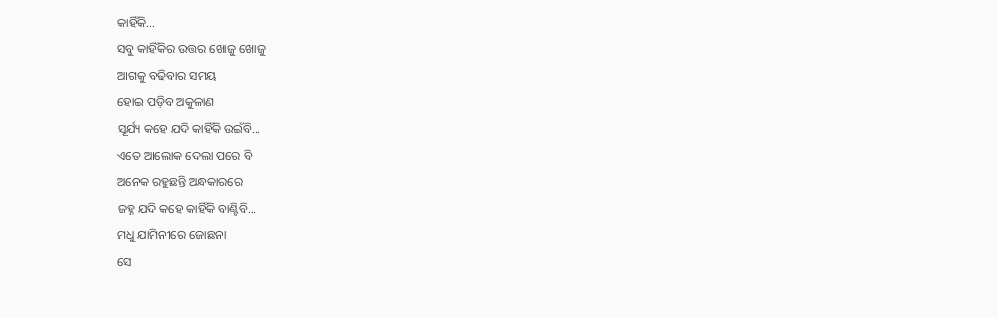କାହିଁକି...
ସବୁ କାହିଁକିର ଉତ୍ତର ଖୋଜୁ ଖୋଜୁ
ଆଗକୁ ବଢିବାର ସମୟ
ହୋଇ ପଡ଼ିବ ଅକୁଳାଣ
ସୂର୍ଯ୍ୟ କହେ ଯଦି କାହିଁକି ଉଇଁବି...
ଏତେ ଆଲୋକ ଦେଲା ପରେ ବି
ଅନେକ ରହୁଛନ୍ତି ଅନ୍ଧକାରରେ
ଜହ୍ନ ଯଦି କହେ କାହିଁକି ବାଣ୍ଟିବି...
ମଧୁ ଯାମିନୀରେ ଜୋଛନା
ସେ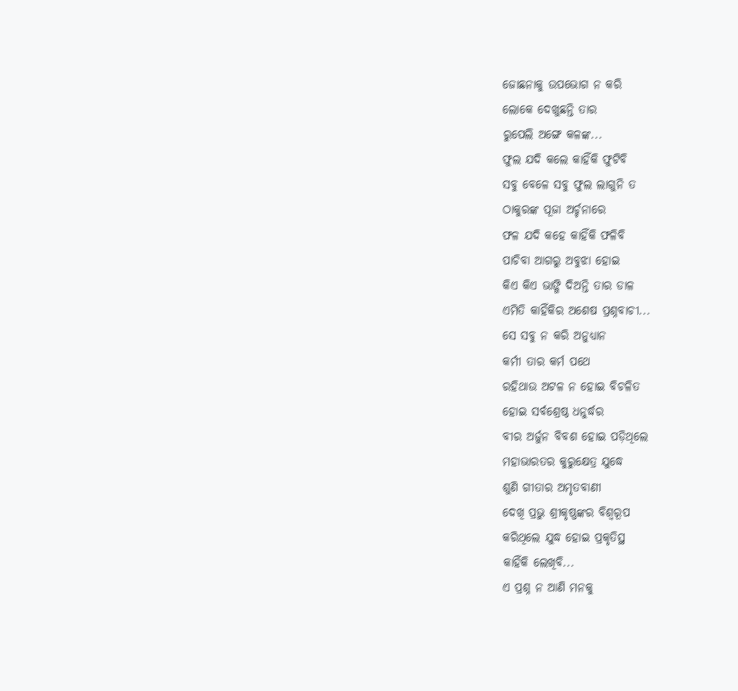ଜୋଛନାକୁ ଉପଭୋଗ ନ କରି
ଲୋକେ ଦେଖୁଛନ୍ତି ତାର
ରୁପେଲି ଅଙ୍ଗେ କଳଙ୍କ...
ଫୁଲ ଯଦି କଲେ କାହିଁକି ଫୁଟିବି
ସବୁ ବେଳେ ସବୁ ଫୁଲ ଲାଗୁନି ତ
ଠାକୁରଙ୍କ ପୂଜା ଅର୍ଚ୍ଚନାରେ
ଫଳ ଯଦି କହେ କାହିଁକି ଫଳିବି
ପାଚିବା ଆଗରୁ ଅବୁଝା ହୋଇ
କିଏ କିଏ ଭାଙ୍ଗି ଦିଅନ୍ତି ତାର ଡାଳ
ଏମିତି କାହିଁକିର ଅଶେଷ ପ୍ରଶ୍ନବାଚୀ...
ସେ ସବୁ ନ କରି ଅନୁଧ୍ୟାନ
କର୍ମୀ ତାର କର୍ମ ପଥେ
ରହିଥାଉ ଅଟଳ ନ ହୋଇ ବିଚଳିତ
ହୋଇ ସର୍ବଶ୍ରେଷ୍ଠ ଧନୁର୍ଦ୍ଧର
ବୀର ଅର୍ଜୁନ ବିବଶ ହୋଇ ପଡ଼ିଥିଲେ
ମହାଭାରତର କୁରୁକ୍ଷେତ୍ର ଯୁଦ୍ଧେ
ଶୁଣି ଗୀତାର ଅମୃତବାଣୀ
ଦେଖି ପ୍ରଭୁ ଶ୍ରୀକୃଷ୍ଣଙ୍କର ବିଶ୍ବରୂପ
କରିଥିଲେ ଯୁଦ୍ଧ ହୋଇ ପ୍ରକୃତିସ୍ଥ
କାହିଁକି ଲେଖିବି...
ଏ ପ୍ରଶ୍ନ ନ ଆଣି ମନକୁ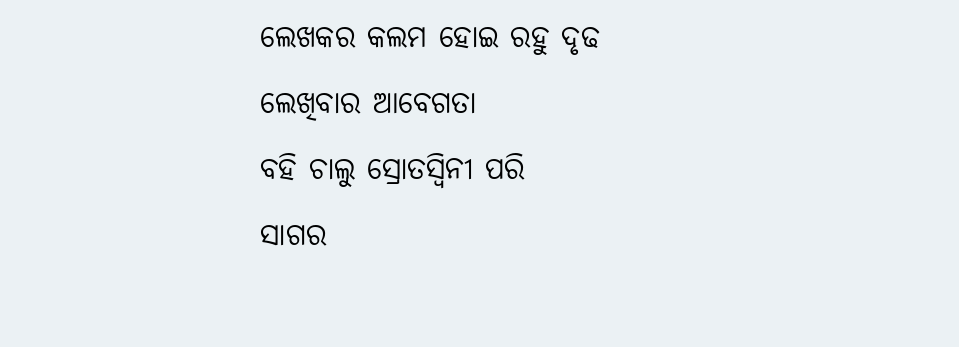ଲେଖକର କଲମ ହୋଇ ରହୁ ଦୃଢ
ଲେଖିବାର ଆବେଗତା
ବହି ଚାଲୁ ସ୍ରୋତସ୍ଵିନୀ ପରି
ସାଗର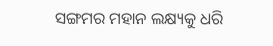ସଙ୍ଗମର ମହାନ ଲକ୍ଷ୍ୟକୁ ଧରି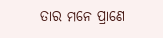ତାର ମନେ ପ୍ରାଣେ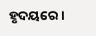ହୃଦୟରେ।